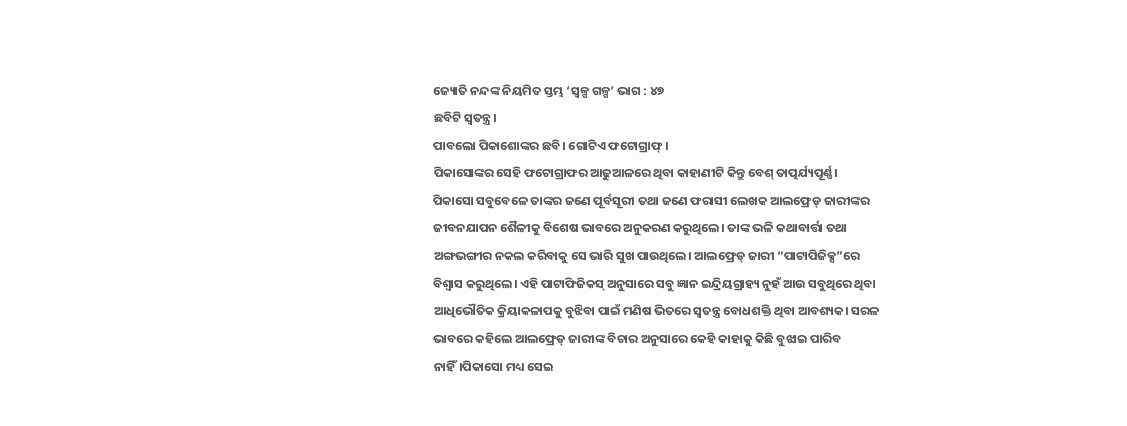ଜ୍ୟୋତି ନନ୍ଦଙ୍କ ନିୟମିତ ସ୍ତମ୍ଭ ‘ସ୍ୱଳ୍ପ ଗଳ୍ପ’ ଭାଗ : ୪୭
ଛବିଟି ସ୍ୱତନ୍ତ୍ର।
ପାବଲୋ ପିକାଶୋଙ୍କର ଛବି। ଗୋଟିଏ ଫଟୋଗ୍ରାଫ୍ ।
ପିକାସୋଙ୍କର ସେହି ଫଟୋଗ୍ରାଫର ଆଢୁଆଳରେ ଥିବା କାହାଣୀଟି କିନ୍ତୁ ବେଶ୍ ତାତ୍ପର୍ଯ୍ୟପୂର୍ଣ୍ଣ।
ପିକାସୋ ସବୁବେଳେ ତାଙ୍କର ଜଣେ ପୂର୍ବସୂରୀ ତଥା ଜଣେ ଫରାସୀ ଲେଖକ ଆଲଫ୍ରେଡ୍ ଜାରୀଙ୍କର ଜୀବନଯାପନ ଶୈଳୀକୁ ବିଶେଷ ଭାବରେ ଅନୁକରଣ କରୁଥିଲେ। ତାଙ୍କ ଭଳି କଥାବାର୍ତ୍ତା ତଥା ଅଙ୍ଗଭଙ୍ଗୀର ନକଲ କରିବାକୁ ସେ ଭାରି ସୁଖ ପାଉଥିଲେ। ଆଲଫ୍ରେଡ୍ ଜାରୀ “ପାଟାପିଜିକ୍ସ”ରେ ବିଶ୍ୱାସ କରୁଥିଲେ। ଏହି ପାଟାଫିଜିକସ୍ ଅନୁସାରେ ସବୁ ଜ୍ଞାନ ଇନ୍ଦ୍ରିୟଗ୍ରାହ୍ୟ ନୁହଁ ଆଉ ସବୁଥିରେ ଥିବା ଆଧିଭୌତିକ କ୍ରିୟାକଳାପକୁ ବୁଝିବା ପାଇଁ ମଣିଷ ଭିତରେ ସ୍ୱତନ୍ତ୍ର ବୋଧଶକ୍ତି ଥିବା ଆବଶ୍ୟକ। ସରଳ ଭାବରେ କହିଲେ ଆଲଫ୍ରେଡ୍ ଜାରୀଙ୍କ ବିଚାର ଅନୁସାରେ କେହି କାହାକୁ କିଛି ବୁଝାଇ ପାରିବ ନାହିଁ।ପିକାସୋ ମଧ୍ୟ ସେଇ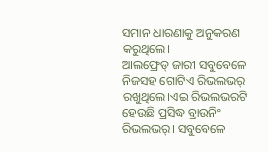ସମାନ ଧାରଣାକୁ ଅନୁକରଣ କରୁଥିଲେ।
ଆଲଫ୍ରେଡ୍ ଜାରୀ ସବୁବେଳେ ନିଜସହ ଗୋଟିଏ ରିଭଲଭର୍ ରଖୁଥିଲେ।ଏଇ ରିଭଲଭରଟି ହେଉଛି ପ୍ରସିଦ୍ଧ ବ୍ରାଉନିଂ ରିଭଲଭର୍। ସବୁବେଳେ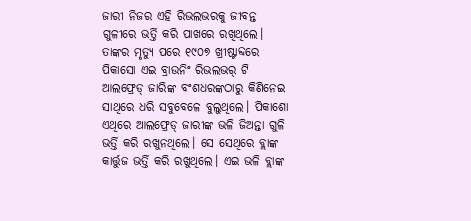ଜାରୀ ନିଜର ଏହି ରିଭଲଭରକୁ ଜୀବନ୍ତ ଗୁଳୀରେ ଭର୍ତ୍ତି କରି ପାଖରେ ରଖିଥିଲେ। ତାଙ୍କର ମୃତ୍ୟୁ ପରେ ୧୯୦୭ ଖ୍ରୀଷ୍ଟାବ୍ଦରେ ପିକାସୋ ଏଇ ବ୍ରାଉନିଂ ରିଭଲଭର୍ ଟି ଆଲଫ୍ରେଡ୍ ଜାରିଙ୍କ ବଂଶଧରଙ୍କଠାରୁ କିଣିନେଇ ସାଥିରେ ଧରି ସବୁବେଳେ ବୁଲୁଥିଲେ। ପିକାଶୋ ଏଥିରେ ଆଲଫ୍ରେଡ୍ ଜାରୀଙ୍କ ଭଳି ଜିଅନ୍ତା ଗୁଳି ଭର୍ତ୍ତି କରି ରଖୁନଥିଲେ। ସେ ସେଥିରେ ବ୍ଲାଙ୍କ କାର୍ତ୍ତୁଜ ଭର୍ତ୍ତି କରି ରଖୁଥିଲେ। ଏଇ ଭଳି ବ୍ଲାଙ୍କ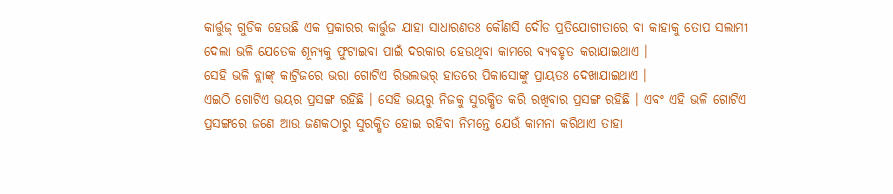କାର୍ତ୍ତୁଜ୍ ଗୁଡିକ ହେଉଛି ଏକ ପ୍ରକାରର କାର୍ତ୍ତୁଜ ଯାହା ସାଧାରଣତଃ କୌଣସି ଦୌଡ ପ୍ରତିଯୋଗୀତାରେ ବା କାହାକୁ ତୋପ ସଲାମୀ ଦେଲା ଭଳି ଯେତେକ ଶୂନ୍ୟକୁ ଫୁଟାଇବା ପାଇଁ ଦରକାର ହେଉଥିବା କାମରେ ବ୍ୟବହୃତ କରାଯାଇଥାଏ ।
ସେହି ଭଳି ବ୍ଲାଙ୍କ୍ କାଟ୍ରିଜରେ ଭରା ଗୋଟିଏ ରିଭଲଭର୍ ହାତରେ ପିକାସୋଙ୍କୁ ପ୍ରାୟତଃ ଦେଖାଯାଇଥାଏ ।
ଏଇଠି ଗୋଟିଏ ଭୟର ପ୍ରସଙ୍ଗ ରହିଛି । ସେହି ଭୟରୁ ନିଜକୁ ସୁରକ୍ଷିତ କରି ରଖିବାର ପ୍ରସଙ୍ଗ ରହିଛି । ଏବଂ ଏହି ଭଳି ଗୋଟିଏ ପ୍ରସଙ୍ଗରେ ଜଣେ ଆଉ ଜଣକଠାରୁ ସୁରକ୍ଷିତ ହୋଇ ରହିବା ନିମନ୍ତେ ଯେଉଁ କାମନା କରିଥାଏ ତାହା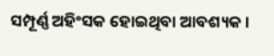ସମ୍ପୂର୍ଣ୍ଣ ଅହିଂସକ ହୋଇଥିବା ଆବଶ୍ୟକ ।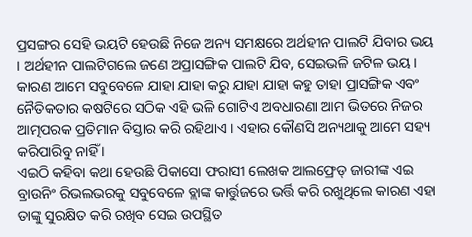ପ୍ରସଙ୍ଗର ସେହି ଭୟଟି ହେଉଛି ନିଜେ ଅନ୍ୟ ସମକ୍ଷରେ ଅର୍ଥହୀନ ପାଲଟି ଯିବାର ଭୟ । ଅର୍ଥହୀନ ପାଲଟିଗଲେ ଜଣେ ଅପ୍ରାସଙ୍ଗିକ ପାଲଟି ଯିବ, ସେଇଭଳି ଜଟିଳ ଭୟ । କାରଣ ଆମେ ସବୁବେଳେ ଯାହା ଯାହା କରୁ ଯାହା ଯାହା କହୁ ତାହା ପ୍ରାସଙ୍ଗିକ ଏବଂ ନୈତିକତାର କଷଟିରେ ସଠିକ ଏହି ଭଳି ଗୋଟିଏ ଅବଧାରଣା ଆମ ଭିତରେ ନିଜର ଆତ୍ମପରକ ପ୍ରତିମାନ ବିସ୍ତାର କରି ରହିଥାଏ । ଏହାର କୌଣସି ଅନ୍ୟଥାକୁ ଆମେ ସହ୍ୟ କରିପାରିବୁ ନାହିଁ ।
ଏଇଠି କହିବା କଥା ହେଉଛି ପିକାସୋ ଫରାସୀ ଲେଖକ ଆଲଫ୍ରେଡ୍ ଜାରୀଙ୍କ ଏଇ ବ୍ରାଉନିଂ ରିଭଲଭରକୁ ସବୁବେଳେ ବ୍ଲାଙ୍କ କାର୍ତ୍ତୁଜରେ ଭର୍ତ୍ତି କରି ରଖୁଥିଲେ କାରଣ ଏହା ତାଙ୍କୁ ସୁରକ୍ଷିତ କରି ରଖିବ ସେଇ ଉପସ୍ଥିତ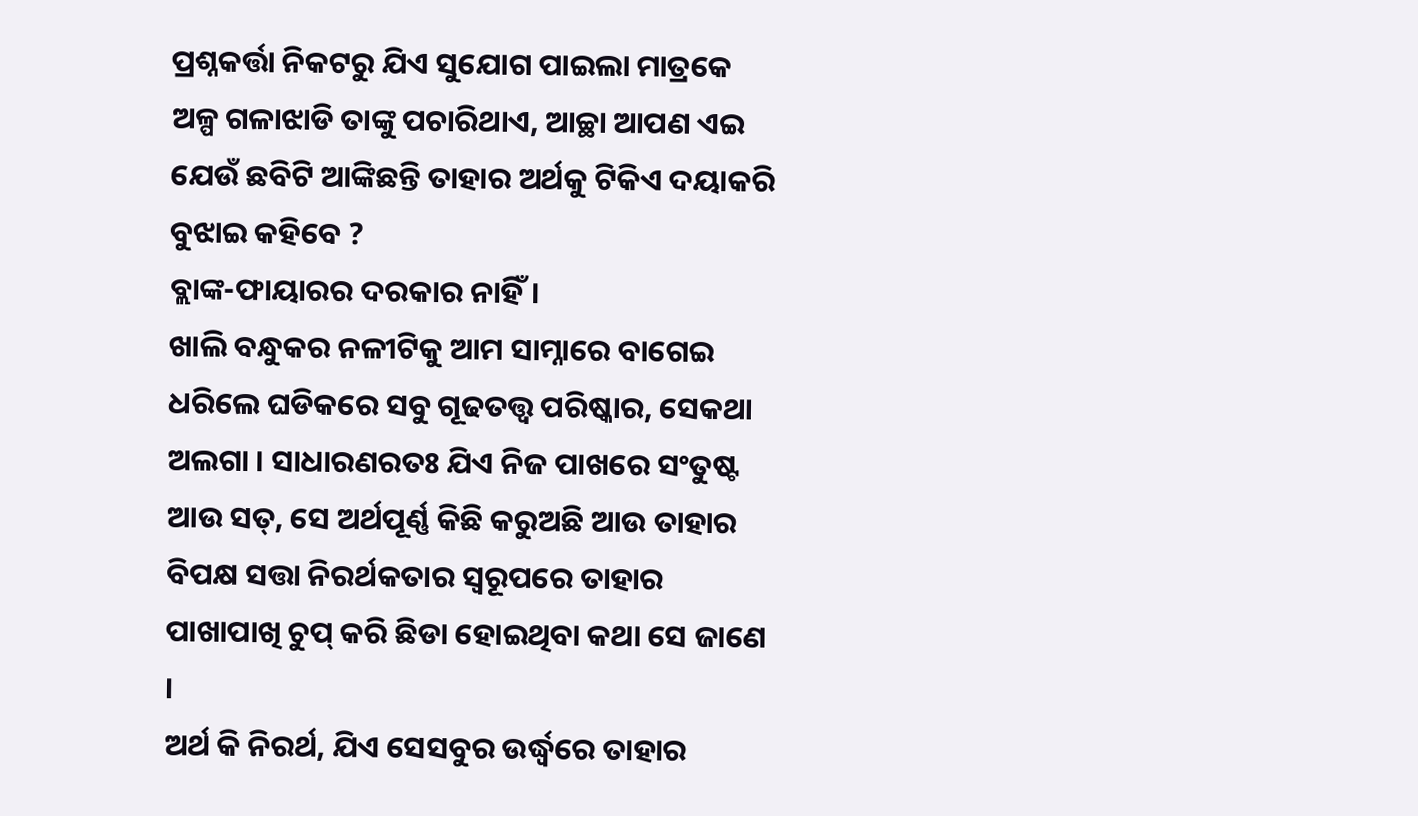ପ୍ରଶ୍ନକର୍ତ୍ତା ନିକଟରୁ ଯିଏ ସୁଯୋଗ ପାଇଲା ମାତ୍ରକେ ଅଳ୍ପ ଗଳାଝାଡି ତାଙ୍କୁ ପଚାରିଥାଏ, ଆଚ୍ଛା ଆପଣ ଏଇ ଯେଉଁ ଛବିଟି ଆଙ୍କିଛନ୍ତି ତାହାର ଅର୍ଥକୁ ଟିକିଏ ଦୟାକରି ବୁଝାଇ କହିବେ ?
ବ୍ଲାଙ୍କ-ଫାୟାରର ଦରକାର ନାହିଁ।
ଖାଲି ବନ୍ଧୁକର ନଳୀଟିକୁ ଆମ ସାମ୍ନାରେ ବାଗେଇ ଧରିଲେ ଘଡିକରେ ସବୁ ଗୂଢତତ୍ତ୍ୱ ପରିଷ୍କାର, ସେକଥା ଅଲଗା । ସାଧାରଣରତଃ ଯିଏ ନିଜ ପାଖରେ ସଂତୁଷ୍ଟ ଆଉ ସତ୍, ସେ ଅର୍ଥପୂର୍ଣ୍ଣ କିଛି କରୁଅଛି ଆଉ ତାହାର ବିପକ୍ଷ ସତ୍ତା ନିରର୍ଥକତାର ସ୍ୱରୂପରେ ତାହାର ପାଖାପାଖି ଚୁପ୍ କରି ଛିଡା ହୋଇଥିବା କଥା ସେ ଜାଣେ ।
ଅର୍ଥ କି ନିରର୍ଥ, ଯିଏ ସେସବୁର ଉର୍ଦ୍ଧ୍ୱରେ ତାହାର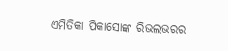ଏମିତିକା ପିକାସୋଙ୍କ ରିଭଲଭରର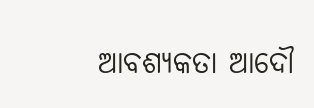ଆବଶ୍ୟକତା ଆଦୌ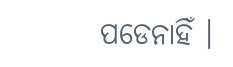ପଡେନାହିଁ ।